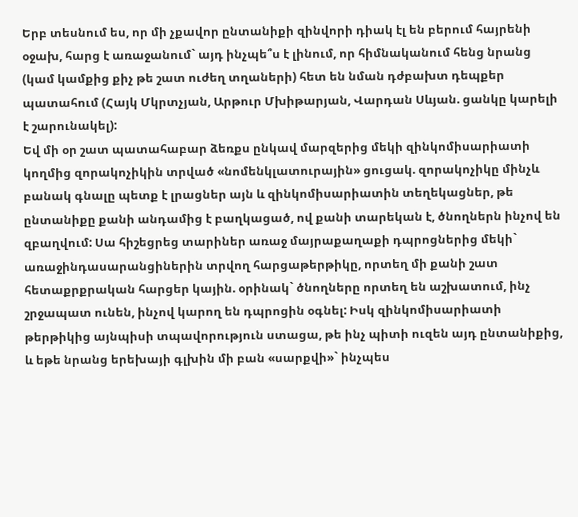Երբ տեսնում ես, որ մի չքավոր ընտանիքի զինվորի դիակ էլ են բերում հայրենի օջախ, հարց է առաջանում` այդ ինչպե՞ս է լինում, որ հիմնականում հենց նրանց (կամ կամքից քիչ թե շատ ուժեղ տղաների) հետ են նման դժբախտ դեպքեր պատահում (Հայկ Մկրտչյան, Արթուր Մխիթարյան, Վարդան Սևյան. ցանկը կարելի է շարունակել):
Եվ մի օր շատ պատահաբար ձեռքս ընկավ մարզերից մեկի զինկոմիսարիատի կողմից զորակոչիկին տրված «նոմենկլատուրային» ցուցակ. զորակոչիկը մինչև բանակ գնալը պետք է լրացներ այն և զինկոմիսարիատին տեղեկացներ, թե ընտանիքը քանի անդամից է բաղկացած, ով քանի տարեկան է, ծնողներն ինչով են զբաղվում: Սա հիշեցրեց տարիներ առաջ մայրաքաղաքի դպրոցներից մեկի` առաջինդասարանցիներին տրվող հարցաթերթիկը, որտեղ մի քանի շատ հետաքրքրական հարցեր կային. օրինակ` ծնողները որտեղ են աշխատում, ինչ շրջապատ ունեն, ինչով կարող են դպրոցին օգնել: Իսկ զինկոմիսարիատի թերթիկից այնպիսի տպավորություն ստացա, թե ինչ պիտի ուզեն այդ ընտանիքից, և եթե նրանց երեխայի գլխին մի բան «սարքվի»` ինչպես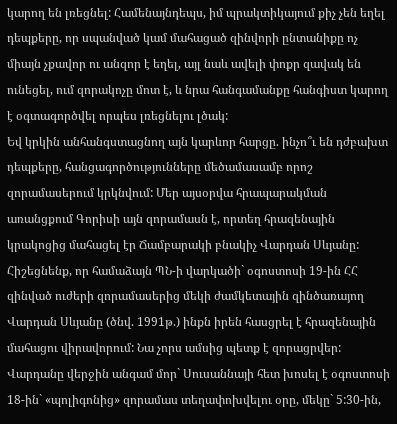կարող են լռեցնել: Համենայնդեպս, իմ պրակտիկայում քիչ չեն եղել դեպքերը, որ սպանված կամ մահացած զինվորի ընտանիքը ոչ միայն չքավոր ու անզոր է եղել, այլ նաև ավելի փոքր զավակ են ունեցել, ում զորակոչը մոտ է, և նրա հանգամանքը հանգիստ կարող է օգտագործվել որպես լռեցնելու լծակ:
Եվ կրկին անհանգստացնող այն կարևոր հարցը. ինչո՞ւ են դժբախտ դեպքերը, հանցագործությունները մեծամասամբ որոշ զորամասերում կրկնվում: Մեր այսօրվա հրապարակման առանցքում Գորիսի այն զորամասն է, որտեղ հրազենային կրակոցից մահացել էր Ճամբարակի բնակիչ Վարդան Սևյանը: Հիշեցնենք, որ համաձայն ՊՆ-ի վարկածի` օգոստոսի 19-ին ՀՀ զինված ուժերի զորամասերից մեկի ժամկետային զինծառայող Վարդան Սևյանը (ծնվ. 1991թ.) ինքն իրեն հասցրել է հրազենային մահացու վիրավորում: Նա չորս ամսից պետք է զորացրվեր: Վարդանը վերջին անգամ մոր` Սուսաննայի հետ խոսել է օգոստոսի 18-ին` «պոլիգոնից» զորամաս տեղափոխվելու օրը, մեկը` 5:30-ին,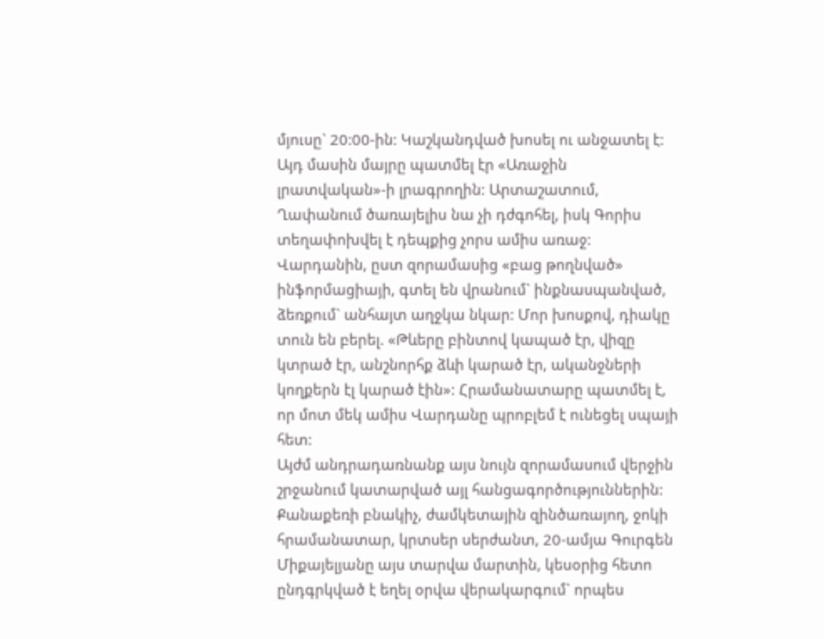մյուսը` 20:00-ին: Կաշկանդված խոսել ու անջատել է: Այդ մասին մայրը պատմել էր «Առաջին լրատվական»-ի լրագրողին: Արտաշատում, Ղափանում ծառայելիս նա չի դժգոհել, իսկ Գորիս տեղափոխվել է դեպքից չորս ամիս առաջ: Վարդանին, ըստ զորամասից «բաց թողնված» ինֆորմացիայի, գտել են վրանում` ինքնասպանված, ձեռքում` անհայտ աղջկա նկար: Մոր խոսքով, դիակը տուն են բերել. «Թևերը բինտով կապած էր, վիզը կտրած էր, անշնորհք ձևի կարած էր, ականջների կողքերն էլ կարած էին»: Հրամանատարը պատմել է, որ մոտ մեկ ամիս Վարդանը պրոբլեմ է ունեցել սպայի հետ:
Այժմ անդրադառնանք այս նույն զորամասում վերջին շրջանում կատարված այլ հանցագործություններին: Քանաքեռի բնակիչ, ժամկետային զինծառայող, ջոկի հրամանատար, կրտսեր սերժանտ, 20-ամյա Գուրգեն Միքայելյանը այս տարվա մարտին, կեսօրից հետո ընդգրկված է եղել օրվա վերակարգում` որպես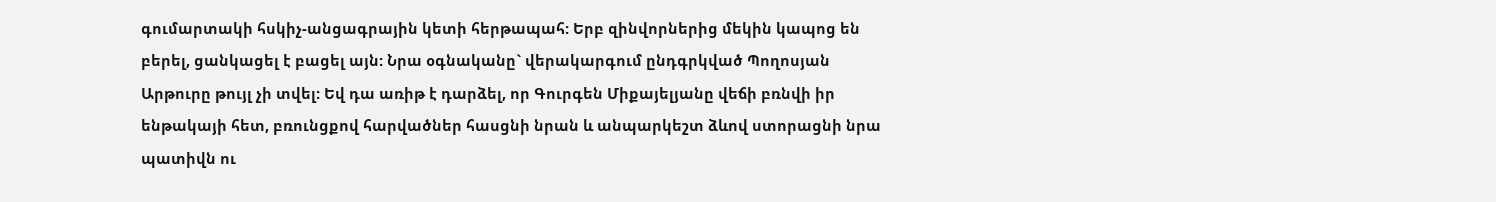գումարտակի հսկիչ-անցագրային կետի հերթապահ: Երբ զինվորներից մեկին կապոց են բերել, ցանկացել է բացել այն: Նրա օգնականը` վերակարգում ընդգրկված Պողոսյան Արթուրը թույլ չի տվել: Եվ դա առիթ է դարձել, որ Գուրգեն Միքայելյանը վեճի բռնվի իր ենթակայի հետ, բռունցքով հարվածներ հասցնի նրան և անպարկեշտ ձևով ստորացնի նրա պատիվն ու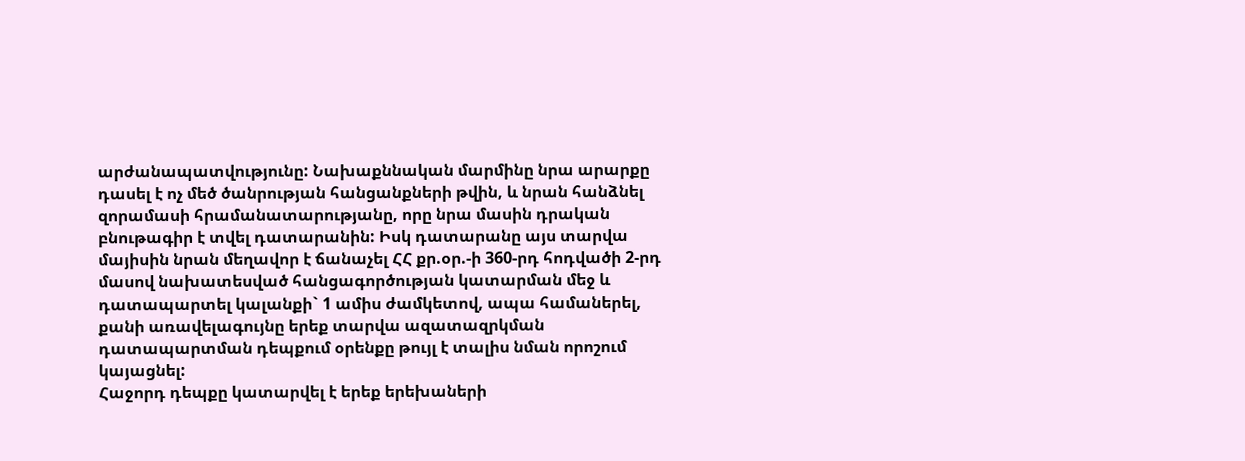արժանապատվությունը: Նախաքննական մարմինը նրա արարքը դասել է ոչ մեծ ծանրության հանցանքների թվին, և նրան հանձնել զորամասի հրամանատարությանը, որը նրա մասին դրական բնութագիր է տվել դատարանին: Իսկ դատարանը այս տարվա մայիսին նրան մեղավոր է ճանաչել ՀՀ քր.օր.-ի 360-րդ հոդվածի 2-րդ մասով նախատեսված հանցագործության կատարման մեջ և դատապարտել կալանքի` 1 ամիս ժամկետով, ապա համաներել, քանի առավելագույնը երեք տարվա ազատազրկման դատապարտման դեպքում օրենքը թույլ է տալիս նման որոշում կայացնել:
Հաջորդ դեպքը կատարվել է երեք երեխաների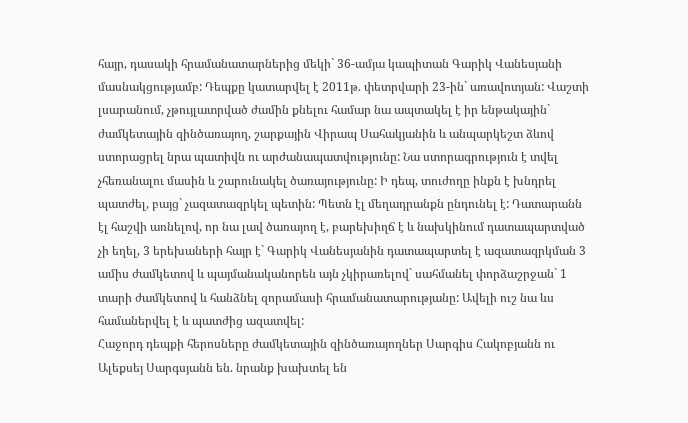հայր, դասակի հրամանատարներից մեկի` 36-ամյա կապիտան Գարիկ Վանեսյանի մասնակցությամբ: Դեպքը կատարվել է 2011թ. փետրվարի 23-ին` առավոտյան: Վաշտի լսարանում, չթույլատրված ժամին քնելու համար նա ապտակել է իր ենթակային` ժամկետային զինծառայող, շարքային Վիրապ Սահակյանին և անպարկեշտ ձևով ստորացրել նրա պատիվն ու արժանապատվությունը: Նա ստորագրություն է տվել չհեռանալու մասին և շարունակել ծառայությունը: Ի դեպ, տուժողը ինքն է խնդրել պատժել, բայց` չազատազրկել պետին: Պետն էլ մեղադրանքն ընդունել է: Դատարանն էլ հաշվի առնելով, որ նա լավ ծառայող է, բարեխիղճ է և նախկինում դատապարտված չի եղել, 3 երեխաների հայր է` Գարիկ Վանեսյանին դատապարտել է ազատազրկման 3 ամիս ժամկետով և պայմանականորեն այն չկիրառելով` սահմանել փորձաշրջան` 1 տարի ժամկետով և հանձնել զորամասի հրամանատարությանը: Ավելի ուշ նա ևս համաներվել է և պատժից ազատվել:
Հաջորդ դեպքի հերոսները ժամկետային զինծառայողներ Սարգիս Հակոբյանն ու Ալեքսեյ Սարգսյանն են. նրանք խախտել են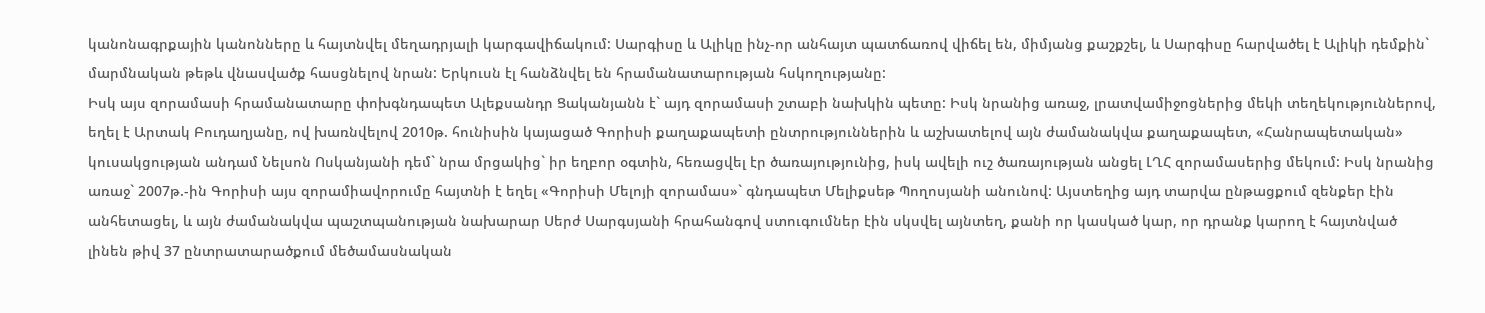կանոնագրքային կանոնները և հայտնվել մեղադրյալի կարգավիճակում: Սարգիսը և Ալիկը ինչ-որ անհայտ պատճառով վիճել են, միմյանց քաշքշել, և Սարգիսը հարվածել է Ալիկի դեմքին` մարմնական թեթև վնասվածք հասցնելով նրան: Երկուսն էլ հանձնվել են հրամանատարության հսկողությանը:
Իսկ այս զորամասի հրամանատարը փոխգնդապետ Ալեքսանդր Ցականյանն է` այդ զորամասի շտաբի նախկին պետը: Իսկ նրանից առաջ, լրատվամիջոցներից մեկի տեղեկություններով, եղել է Արտակ Բուդաղյանը, ով խառնվելով 2010թ. հունիսին կայացած Գորիսի քաղաքապետի ընտրություններին և աշխատելով այն ժամանակվա քաղաքապետ, «Հանրապետական» կուսակցության անդամ Նելսոն Ոսկանյանի դեմ` նրա մրցակից` իր եղբոր օգտին, հեռացվել էր ծառայությունից, իսկ ավելի ուշ ծառայության անցել ԼՂՀ զորամասերից մեկում: Իսկ նրանից առաջ` 2007թ.-ին Գորիսի այս զորամիավորումը հայտնի է եղել «Գորիսի Մելոյի զորամաս»` գնդապետ Մելիքսեթ Պողոսյանի անունով: Այստեղից այդ տարվա ընթացքում զենքեր էին անհետացել, և այն ժամանակվա պաշտպանության նախարար Սերժ Սարգսյանի հրահանգով ստուգումներ էին սկսվել այնտեղ, քանի որ կասկած կար, որ դրանք կարող է հայտնված լինեն թիվ 37 ընտրատարածքում մեծամասնական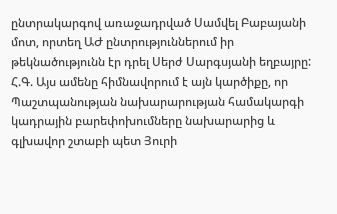ընտրակարգով առաջադրված Սամվել Բաբայանի մոտ, որտեղ ԱԺ ընտրություններում իր թեկնածությունն էր դրել Սերժ Սարգսյանի եղբայրը:
Հ.Գ. Այս ամենը հիմնավորում է այն կարծիքը, որ Պաշտպանության նախարարության համակարգի կադրային բարեփոխումները նախարարից և գլխավոր շտաբի պետ Յուրի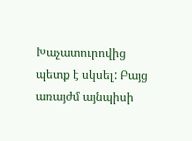Խաչատուրովից պետք է սկսել: Բայց առայժմ այնպիսի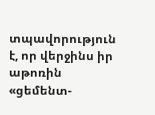տպավորություն է, որ վերջինս իր աթոռին «ցեմենտ-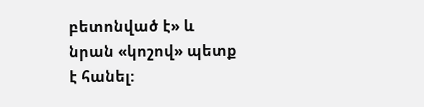բետոնված է» և նրան «կոշով» պետք է հանել: